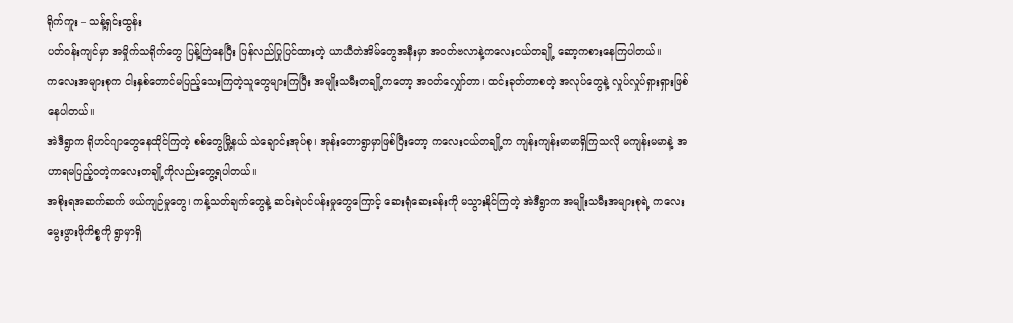ရိုက်ကူး – သန့်ရှင်းထွန်း
ပတ်ဝန်းကျင်မှာ အမှိုက်သရိုက်တွေ ပြန့်ကြဲနေပြီး ပြန်လည်ပြုပြင်ထားတဲ့ ယာယီတဲအိမ်တွေအနီးမှာ အဝတ်ဗလာနဲ့ကလေးငယ်တချို့ ဆော့ကစားနေကြပါတယ်။
ကလေးအများစုက ငါးနှစ်တောင်မပြည့်သေးကြတဲ့သူတွေများကြပြီး အမျိုးသမီးတချို့ကတော့ အဝတ်လျှော်တာ၊ ထင်းခုတ်တာစတဲ့ အလုပ်တွေနဲ့ လှုပ်လှုပ်ရှားရှားဖြစ်နေပါတယ်။
အဲဒီရွာက ရိုဟင်ဂျာတွေနေထိုင်ကြတဲ့ စစ်တွေမြို့နယ် သဲချောင်းအုပ်စု၊ အုန်းတောရွာမှာဖြစ်ပြီးတော့ ကလေးငယ်တချို့က ကျန်းကျန်းမာမာရှိကြသလို မကျန်းမမာနဲ့ အဟာရမပြည့်ဝတဲ့ကလေးတချို့ကိုလည်းတွေ့ရပါတယ်။
အစိုးရအဆက်ဆက် ဖယ်ကျဉ်မှုတွေ၊ ကန့်သတ်ချက်တွေနဲ့ ဆင်းရဲပင်ပန်းမှုတွေကြောင့် ဆေးရုံဆေးခန်းကို မသွားနိုင်ကြတဲ့ အဲဒီရွာက အမျိုးသမီးအများစုရဲ့ ကလေးမွေးဖွားဖိုကိစ္စကို ရွာမှာရှိ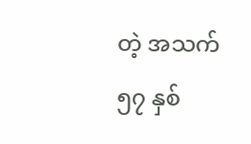တဲ့ အသက် ၅၇ နှစ်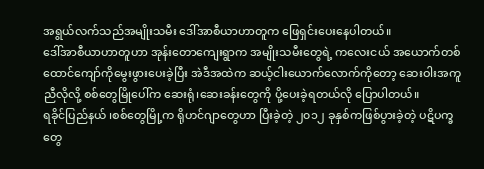အရွယ်လက်သည်အမျိုးသမီး ဒေါ်အာစီယာဟာတူက ဖြေရှင်းပေးနေပါတယ်။
ဒေါ်အာစီယာဟာတူဟာ အုန်းတောကျေးရွာက အမျိုးသမီးတွေရဲ့ ကလေးငယ် အယောက်တစ်ထောင်ကျော်ကိုမွေးဖွားပေးခဲ့ပြီး အဲဒီအထဲက ဆယ့်ငါးယောက်လောက်ကိုတော့ ဆေးဝါးအကူညီလိုလို့ စစ်တွေမြိုပေါ်က ဆေးရုံ၊ဆေးခန်းတွေကို ပို့ပေးခဲ့ရတယ်လို ပြောပါတယ်။
ရခိုင်ပြည်နယ် ၊စစ်တွေမြို့က ရိုဟင်ဂျာတွေဟာ ပြီးခဲ့တဲ့ ၂၀၁၂ ခုနှစ်ကဖြစ်ပွားခဲ့တဲ့ ပဋိပက္ခတွေ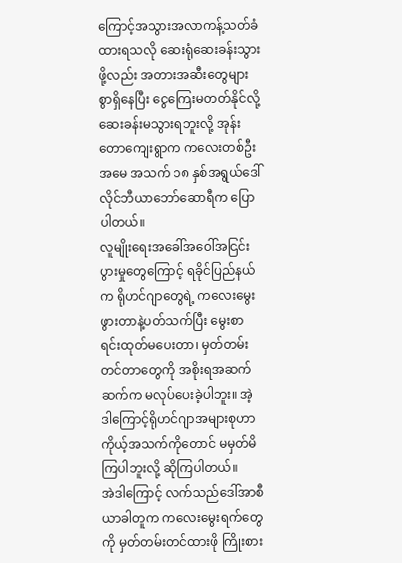ကြောင့်အသွားအလာကန့်သတ်ခံထားရသလို ဆေးရုံဆေးခန်းသွားဖို့လည်း အတားအဆီးတွေများစွာရှိနေပြီး ငွေကြေးမတတ်နိုင်လို့ ဆေးခန်းမသွားရဘူးလို့ အုန်းတောကျေးရွာက ကလေးတစ်ဦးအမေ အသက် ၁၈ နှစ်အရွယ်ဒေါ်လိုင်ဘီယာဘော်ဆောရီက ပြောပါတယ်။
လူမျိုးရေးအခေါ်အဝေါ်အငြင်းပွားမှုတွေကြောင့် ရခိုင်ပြည်နယ်က ရိုဟင်ဂျာတွေရဲ့ ကလေးမွေးဖွားတာနဲ့ပတ်သက်ပြီး မွေးစာရင်းထုတ်မပေးတာ၊ မှတ်တမ်းတင်တာတွေကို အစိုးရအဆက်ဆက်က မလုပ်ပေးခဲ့ပါဘူး။ အဲ့ဒါကြောင့်ရိုဟင်ဂျာအများစုဟာ ကိုယ့်အသက်ကိုတောင် မမှတ်မိကြပါဘူးလို့ ဆိုကြပါတယ်။
အဲဒါကြောင့် လက်သည်ဒေါ်အာစီယာခါတူက ကလေးမွေးရက်တွေကို မှတ်တမ်းတင်ထားဖို ကြိုးစား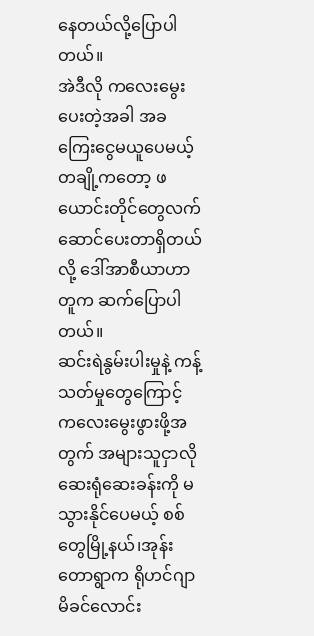နေတယ်လို့ပြောပါတယ်။
အဲဒီလို ကလေးမွေးပေးတဲ့အခါ အခကြေးငွေမယူပေမယ့် တချို့ကတော့ ဖယောင်းတိုင်တွေလက်ဆောင်ပေးတာရှိတယ်လို့ ဒေါ်အာစီယာဟာတူက ဆက်ပြောပါတယ်။
ဆင်းရဲနွမ်းပါးမှုနဲ့ ကန့်သတ်မှုတွေကြောင့် ကလေးမွေးဖွားဖို့အတွက် အများသူငှာလို ဆေးရုံဆေးခန်းကို မသွားနိုင်ပေမယ့် စစ်တွေမြို့နယ်၊အုန်းတောရွာက ရိုဟင်ဂျာ မိခင်လောင်း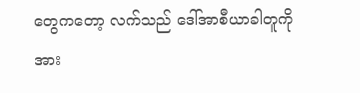တွေကတော့ လက်သည် ဒေါ်အာစီယာခါတူကိုအား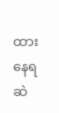ထားနေရဆဲ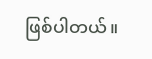ဖြစ်ပါတယ်။